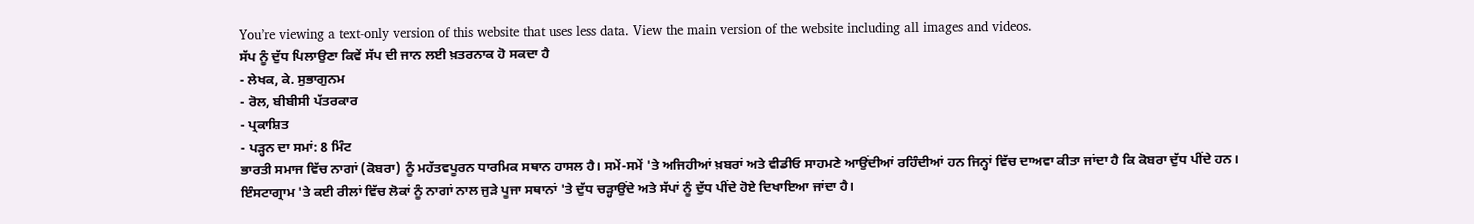You’re viewing a text-only version of this website that uses less data. View the main version of the website including all images and videos.
ਸੱਪ ਨੂੰ ਦੁੱਧ ਪਿਲਾਉਣਾ ਕਿਵੇਂ ਸੱਪ ਦੀ ਜਾਨ ਲਈ ਖ਼ਤਰਨਾਕ ਹੋ ਸਕਦਾ ਹੈ
- ਲੇਖਕ, ਕੇ. ਸੁਭਾਗੁਨਮ
- ਰੋਲ, ਬੀਬੀਸੀ ਪੱਤਰਕਾਰ
- ਪ੍ਰਕਾਸ਼ਿਤ
- ਪੜ੍ਹਨ ਦਾ ਸਮਾਂ: 8 ਮਿੰਟ
ਭਾਰਤੀ ਸਮਾਜ ਵਿੱਚ ਨਾਗਾਂ (ਕੋਬਰਾ) ਨੂੰ ਮਹੱਤਵਪੂਰਨ ਧਾਰਮਿਕ ਸਥਾਨ ਹਾਸਲ ਹੈ। ਸਮੇਂ-ਸਮੇਂ 'ਤੇ ਅਜਿਹੀਆਂ ਖ਼ਬਰਾਂ ਅਤੇ ਵੀਡੀਓ ਸਾਹਮਣੇ ਆਉਂਦੀਆਂ ਰਹਿੰਦੀਆਂ ਹਨ ਜਿਨ੍ਹਾਂ ਵਿੱਚ ਦਾਅਵਾ ਕੀਤਾ ਜਾਂਦਾ ਹੈ ਕਿ ਕੋਬਰਾ ਦੁੱਧ ਪੀਂਦੇ ਹਨ।
ਇੰਸਟਾਗ੍ਰਾਮ 'ਤੇ ਕਈ ਰੀਲਾਂ ਵਿੱਚ ਲੋਕਾਂ ਨੂੰ ਨਾਗਾਂ ਨਾਲ ਜੁੜੇ ਪੂਜਾ ਸਥਾਨਾਂ 'ਤੇ ਦੁੱਧ ਚੜ੍ਹਾਉਂਦੇ ਅਤੇ ਸੱਪਾਂ ਨੂੰ ਦੁੱਧ ਪੀਂਦੇ ਹੋਏ ਦਿਖਾਇਆ ਜਾਂਦਾ ਹੈ।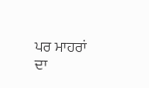ਪਰ ਮਾਹਰਾਂ ਦਾ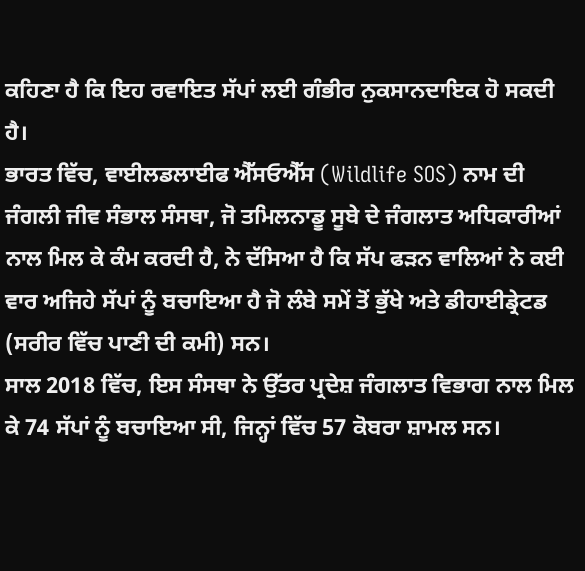ਕਹਿਣਾ ਹੈ ਕਿ ਇਹ ਰਵਾਇਤ ਸੱਪਾਂ ਲਈ ਗੰਭੀਰ ਨੁਕਸਾਨਦਾਇਕ ਹੋ ਸਕਦੀ ਹੈ।
ਭਾਰਤ ਵਿੱਚ, ਵਾਈਲਡਲਾਈਫ ਐੱਸਓਐੱਸ (Wildlife SOS) ਨਾਮ ਦੀ ਜੰਗਲੀ ਜੀਵ ਸੰਭਾਲ ਸੰਸਥਾ, ਜੋ ਤਮਿਲਨਾਡੂ ਸੂਬੇ ਦੇ ਜੰਗਲਾਤ ਅਧਿਕਾਰੀਆਂ ਨਾਲ ਮਿਲ ਕੇ ਕੰਮ ਕਰਦੀ ਹੈ, ਨੇ ਦੱਸਿਆ ਹੈ ਕਿ ਸੱਪ ਫੜਨ ਵਾਲਿਆਂ ਨੇ ਕਈ ਵਾਰ ਅਜਿਹੇ ਸੱਪਾਂ ਨੂੰ ਬਚਾਇਆ ਹੈ ਜੋ ਲੰਬੇ ਸਮੇਂ ਤੋਂ ਭੁੱਖੇ ਅਤੇ ਡੀਹਾਈਡ੍ਰੇਟਡ (ਸਰੀਰ ਵਿੱਚ ਪਾਣੀ ਦੀ ਕਮੀ) ਸਨ।
ਸਾਲ 2018 ਵਿੱਚ, ਇਸ ਸੰਸਥਾ ਨੇ ਉੱਤਰ ਪ੍ਰਦੇਸ਼ ਜੰਗਲਾਤ ਵਿਭਾਗ ਨਾਲ ਮਿਲ ਕੇ 74 ਸੱਪਾਂ ਨੂੰ ਬਚਾਇਆ ਸੀ, ਜਿਨ੍ਹਾਂ ਵਿੱਚ 57 ਕੋਬਰਾ ਸ਼ਾਮਲ ਸਨ।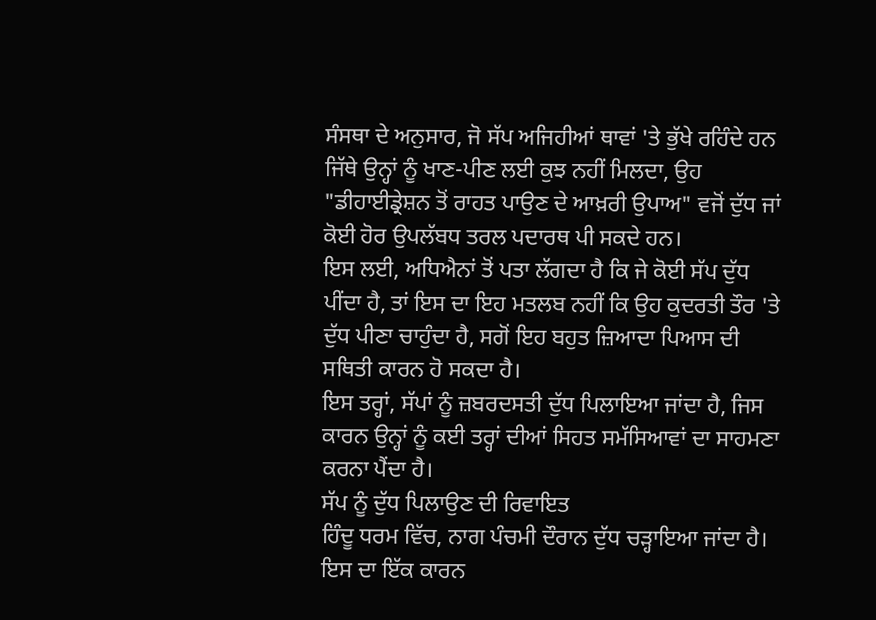ਸੰਸਥਾ ਦੇ ਅਨੁਸਾਰ, ਜੋ ਸੱਪ ਅਜਿਹੀਆਂ ਥਾਵਾਂ 'ਤੇ ਭੁੱਖੇ ਰਹਿੰਦੇ ਹਨ ਜਿੱਥੇ ਉਨ੍ਹਾਂ ਨੂੰ ਖਾਣ-ਪੀਣ ਲਈ ਕੁਝ ਨਹੀਂ ਮਿਲਦਾ, ਉਹ "ਡੀਹਾਈਡ੍ਰੇਸ਼ਨ ਤੋਂ ਰਾਹਤ ਪਾਉਣ ਦੇ ਆਖ਼ਰੀ ਉਪਾਅ" ਵਜੋਂ ਦੁੱਧ ਜਾਂ ਕੋਈ ਹੋਰ ਉਪਲੱਬਧ ਤਰਲ ਪਦਾਰਥ ਪੀ ਸਕਦੇ ਹਨ।
ਇਸ ਲਈ, ਅਧਿਐਨਾਂ ਤੋਂ ਪਤਾ ਲੱਗਦਾ ਹੈ ਕਿ ਜੇ ਕੋਈ ਸੱਪ ਦੁੱਧ ਪੀਂਦਾ ਹੈ, ਤਾਂ ਇਸ ਦਾ ਇਹ ਮਤਲਬ ਨਹੀਂ ਕਿ ਉਹ ਕੁਦਰਤੀ ਤੌਰ 'ਤੇ ਦੁੱਧ ਪੀਣਾ ਚਾਹੁੰਦਾ ਹੈ, ਸਗੋਂ ਇਹ ਬਹੁਤ ਜ਼ਿਆਦਾ ਪਿਆਸ ਦੀ ਸਥਿਤੀ ਕਾਰਨ ਹੋ ਸਕਦਾ ਹੈ।
ਇਸ ਤਰ੍ਹਾਂ, ਸੱਪਾਂ ਨੂੰ ਜ਼ਬਰਦਸਤੀ ਦੁੱਧ ਪਿਲਾਇਆ ਜਾਂਦਾ ਹੈ, ਜਿਸ ਕਾਰਨ ਉਨ੍ਹਾਂ ਨੂੰ ਕਈ ਤਰ੍ਹਾਂ ਦੀਆਂ ਸਿਹਤ ਸਮੱਸਿਆਵਾਂ ਦਾ ਸਾਹਮਣਾ ਕਰਨਾ ਪੈਂਦਾ ਹੈ।
ਸੱਪ ਨੂੰ ਦੁੱਧ ਪਿਲਾਉਣ ਦੀ ਰਿਵਾਇਤ
ਹਿੰਦੂ ਧਰਮ ਵਿੱਚ, ਨਾਗ ਪੰਚਮੀ ਦੌਰਾਨ ਦੁੱਧ ਚੜ੍ਹਾਇਆ ਜਾਂਦਾ ਹੈ। ਇਸ ਦਾ ਇੱਕ ਕਾਰਨ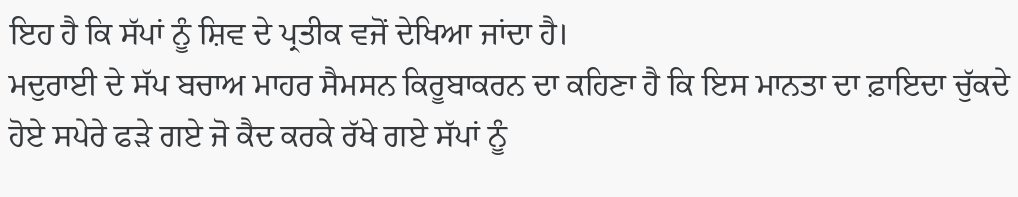ਇਹ ਹੈ ਕਿ ਸੱਪਾਂ ਨੂੰ ਸ਼ਿਵ ਦੇ ਪ੍ਰਤੀਕ ਵਜੋਂ ਦੇਖਿਆ ਜਾਂਦਾ ਹੈ।
ਮਦੁਰਾਈ ਦੇ ਸੱਪ ਬਚਾਅ ਮਾਹਰ ਸੈਮਸਨ ਕਿਰੂਬਾਕਰਨ ਦਾ ਕਹਿਣਾ ਹੈ ਕਿ ਇਸ ਮਾਨਤਾ ਦਾ ਫ਼ਾਇਦਾ ਚੁੱਕਦੇ ਹੋਏ ਸਪੇਰੇ ਫੜੇ ਗਏ ਜੋ ਕੈਦ ਕਰਕੇ ਰੱਖੇ ਗਏ ਸੱਪਾਂ ਨੂੰ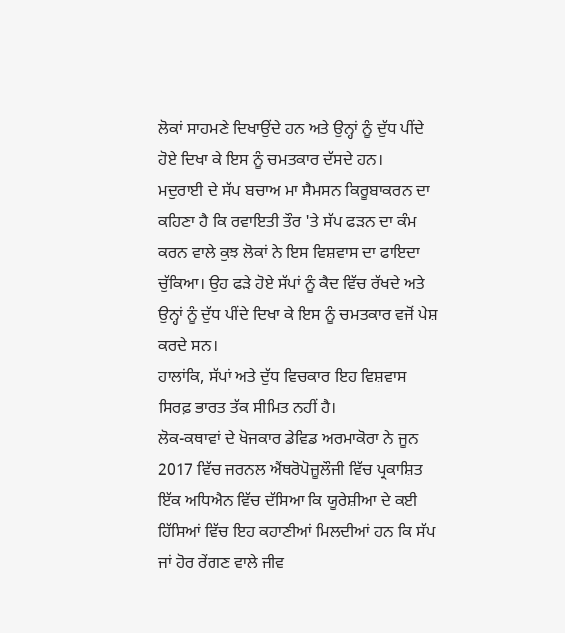ਲੋਕਾਂ ਸਾਹਮਣੇ ਦਿਖਾਉਂਦੇ ਹਨ ਅਤੇ ਉਨ੍ਹਾਂ ਨੂੰ ਦੁੱਧ ਪੀਂਦੇ ਹੋਏ ਦਿਖਾ ਕੇ ਇਸ ਨੂੰ ਚਮਤਕਾਰ ਦੱਸਦੇ ਹਨ।
ਮਦੁਰਾਈ ਦੇ ਸੱਪ ਬਚਾਅ ਮਾ ਸੈਮਸਨ ਕਿਰੂਬਾਕਰਨ ਦਾ ਕਹਿਣਾ ਹੈ ਕਿ ਰਵਾਇਤੀ ਤੌਰ 'ਤੇ ਸੱਪ ਫੜਨ ਦਾ ਕੰਮ ਕਰਨ ਵਾਲੇ ਕੁਝ ਲੋਕਾਂ ਨੇ ਇਸ ਵਿਸ਼ਵਾਸ ਦਾ ਫਾਇਦਾ ਚੁੱਕਿਆ। ਉਹ ਫੜੇ ਹੋਏ ਸੱਪਾਂ ਨੂੰ ਕੈਦ ਵਿੱਚ ਰੱਖਦੇ ਅਤੇ ਉਨ੍ਹਾਂ ਨੂੰ ਦੁੱਧ ਪੀਂਦੇ ਦਿਖਾ ਕੇ ਇਸ ਨੂੰ ਚਮਤਕਾਰ ਵਜੋਂ ਪੇਸ਼ ਕਰਦੇ ਸਨ।
ਹਾਲਾਂਕਿ, ਸੱਪਾਂ ਅਤੇ ਦੁੱਧ ਵਿਚਕਾਰ ਇਹ ਵਿਸ਼ਵਾਸ ਸਿਰਫ਼ ਭਾਰਤ ਤੱਕ ਸੀਮਿਤ ਨਹੀਂ ਹੈ।
ਲੋਕ-ਕਥਾਵਾਂ ਦੇ ਖੋਜਕਾਰ ਡੇਵਿਡ ਅਰਮਾਕੋਰਾ ਨੇ ਜੂਨ 2017 ਵਿੱਚ ਜਰਨਲ ਐਂਥਰੋਪੋਜ਼ੂਲੌਜੀ ਵਿੱਚ ਪ੍ਰਕਾਸ਼ਿਤ ਇੱਕ ਅਧਿਐਨ ਵਿੱਚ ਦੱਸਿਆ ਕਿ ਯੂਰੇਸ਼ੀਆ ਦੇ ਕਈ ਹਿੱਸਿਆਂ ਵਿੱਚ ਇਹ ਕਹਾਣੀਆਂ ਮਿਲਦੀਆਂ ਹਨ ਕਿ ਸੱਪ ਜਾਂ ਹੋਰ ਰੇਂਗਣ ਵਾਲੇ ਜੀਵ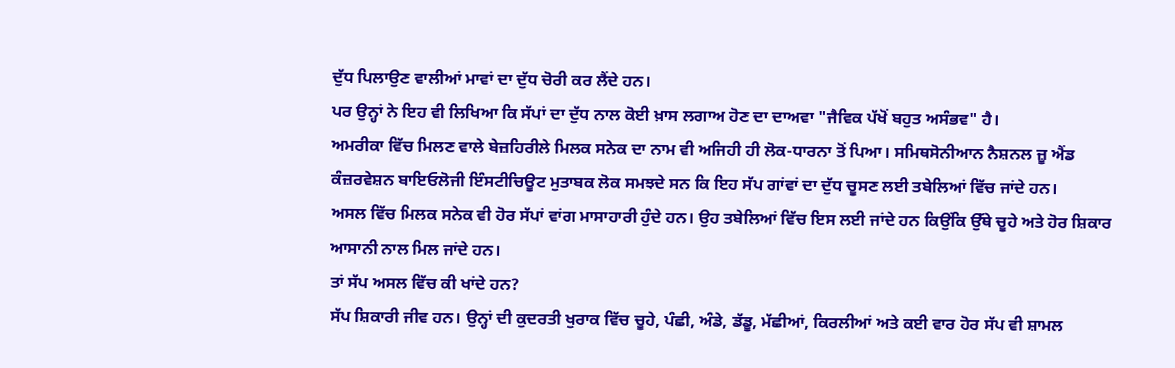ਦੁੱਧ ਪਿਲਾਉਣ ਵਾਲੀਆਂ ਮਾਵਾਂ ਦਾ ਦੁੱਧ ਚੋਰੀ ਕਰ ਲੈਂਦੇ ਹਨ।
ਪਰ ਉਨ੍ਹਾਂ ਨੇ ਇਹ ਵੀ ਲਿਖਿਆ ਕਿ ਸੱਪਾਂ ਦਾ ਦੁੱਧ ਨਾਲ ਕੋਈ ਖ਼ਾਸ ਲਗਾਅ ਹੋਣ ਦਾ ਦਾਅਵਾ "ਜੈਵਿਕ ਪੱਖੋਂ ਬਹੁਤ ਅਸੰਭਵ" ਹੈ।
ਅਮਰੀਕਾ ਵਿੱਚ ਮਿਲਣ ਵਾਲੇ ਬੇਜ਼ਹਿਰੀਲੇ ਮਿਲਕ ਸਨੇਕ ਦਾ ਨਾਮ ਵੀ ਅਜਿਹੀ ਹੀ ਲੋਕ-ਧਾਰਨਾ ਤੋਂ ਪਿਆ। ਸਮਿਥਸੋਨੀਆਨ ਨੈਸ਼ਨਲ ਜ਼ੂ ਐਂਡ ਕੰਜ਼ਰਵੇਸ਼ਨ ਬਾਇਓਲੋਜੀ ਇੰਸਟੀਚਿਊਟ ਮੁਤਾਬਕ ਲੋਕ ਸਮਝਦੇ ਸਨ ਕਿ ਇਹ ਸੱਪ ਗਾਂਵਾਂ ਦਾ ਦੁੱਧ ਚੂਸਣ ਲਈ ਤਬੇਲਿਆਂ ਵਿੱਚ ਜਾਂਦੇ ਹਨ।
ਅਸਲ ਵਿੱਚ ਮਿਲਕ ਸਨੇਕ ਵੀ ਹੋਰ ਸੱਪਾਂ ਵਾਂਗ ਮਾਸਾਹਾਰੀ ਹੁੰਦੇ ਹਨ। ਉਹ ਤਬੇਲਿਆਂ ਵਿੱਚ ਇਸ ਲਈ ਜਾਂਦੇ ਹਨ ਕਿਉਂਕਿ ਉੱਥੇ ਚੂਹੇ ਅਤੇ ਹੋਰ ਸ਼ਿਕਾਰ ਆਸਾਨੀ ਨਾਲ ਮਿਲ ਜਾਂਦੇ ਹਨ।
ਤਾਂ ਸੱਪ ਅਸਲ ਵਿੱਚ ਕੀ ਖਾਂਦੇ ਹਨ?
ਸੱਪ ਸ਼ਿਕਾਰੀ ਜੀਵ ਹਨ। ਉਨ੍ਹਾਂ ਦੀ ਕੁਦਰਤੀ ਖੁਰਾਕ ਵਿੱਚ ਚੂਹੇ, ਪੰਛੀ, ਅੰਡੇ, ਡੱਡੂ, ਮੱਛੀਆਂ, ਕਿਰਲੀਆਂ ਅਤੇ ਕਈ ਵਾਰ ਹੋਰ ਸੱਪ ਵੀ ਸ਼ਾਮਲ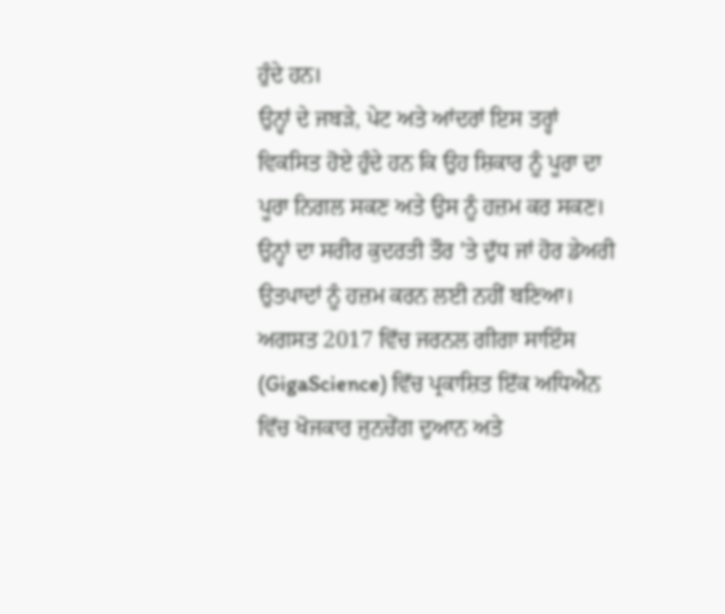ਹੁੰਦੇ ਹਨ।
ਉਨ੍ਹਾਂ ਦੇ ਜਬੜੇ, ਪੇਟ ਅਤੇ ਆਂਦਰਾਂ ਇਸ ਤਰ੍ਹਾਂ ਵਿਕਸਿਤ ਹੋਏ ਹੁੰਦੇ ਹਨ ਕਿ ਉਹ ਸ਼ਿਕਾਰ ਨੂੰ ਪੂਰਾ ਦਾ ਪੂਰਾ ਨਿਗਲ ਸਕਣ ਅਤੇ ਉਸ ਨੂੰ ਹਜ਼ਮ ਕਰ ਸਕਣ। ਉਨ੍ਹਾਂ ਦਾ ਸਰੀਰ ਕੁਦਰਤੀ ਤੌਰ 'ਤੇ ਦੁੱਧ ਜਾਂ ਹੋਰ ਡੇਅਰੀ ਉਤਪਾਦਾਂ ਨੂੰ ਹਜ਼ਮ ਕਰਨ ਲਈ ਨਹੀਂ ਬਣਿਆ।
ਅਗਸਤ 2017 ਵਿੱਚ ਜਰਨਲ ਗੀਗਾ ਸਾਇੰਸ (GigaScience) ਵਿੱਚ ਪ੍ਰਕਾਸ਼ਿਤ ਇੱਕ ਅਧਿਐਨ ਵਿੱਚ ਖੋਜਕਾਰ ਜੁਨਚੇਂਗ ਦੁਆਨ ਅਤੇ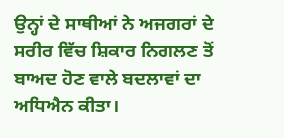ਉਨ੍ਹਾਂ ਦੇ ਸਾਥੀਆਂ ਨੇ ਅਜਗਰਾਂ ਦੇ ਸਰੀਰ ਵਿੱਚ ਸ਼ਿਕਾਰ ਨਿਗਲਣ ਤੋਂ ਬਾਅਦ ਹੋਣ ਵਾਲੇ ਬਦਲਾਵਾਂ ਦਾ ਅਧਿਐਨ ਕੀਤਾ।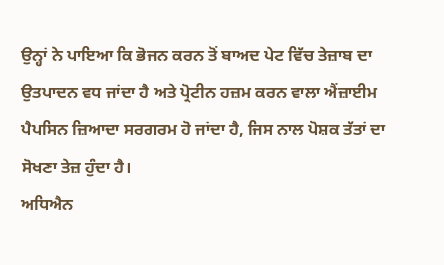ਉਨ੍ਹਾਂ ਨੇ ਪਾਇਆ ਕਿ ਭੋਜਨ ਕਰਨ ਤੋਂ ਬਾਅਦ ਪੇਟ ਵਿੱਚ ਤੇਜ਼ਾਬ ਦਾ ਉਤਪਾਦਨ ਵਧ ਜਾਂਦਾ ਹੈ ਅਤੇ ਪ੍ਰੋਟੀਨ ਹਜ਼ਮ ਕਰਨ ਵਾਲਾ ਐਂਜ਼ਾਈਮ ਪੈਪਸਿਨ ਜ਼ਿਆਦਾ ਸਰਗਰਮ ਹੋ ਜਾਂਦਾ ਹੈ, ਜਿਸ ਨਾਲ ਪੋਸ਼ਕ ਤੱਤਾਂ ਦਾ ਸੋਖਣਾ ਤੇਜ਼ ਹੁੰਦਾ ਹੈ।
ਅਧਿਐਨ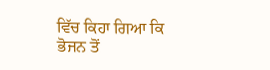ਵਿੱਚ ਕਿਹਾ ਗਿਆ ਕਿ ਭੋਜਨ ਤੋਂ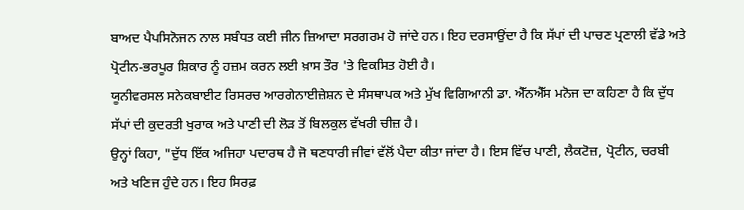ਬਾਅਦ ਪੈਪਸਿਨੋਜਨ ਨਾਲ ਸਬੰਧਤ ਕਈ ਜੀਨ ਜ਼ਿਆਦਾ ਸਰਗਰਮ ਹੋ ਜਾਂਦੇ ਹਨ। ਇਹ ਦਰਸਾਉਂਦਾ ਹੈ ਕਿ ਸੱਪਾਂ ਦੀ ਪਾਚਣ ਪ੍ਰਣਾਲੀ ਵੱਡੇ ਅਤੇ ਪ੍ਰੋਟੀਨ-ਭਰਪੂਰ ਸ਼ਿਕਾਰ ਨੂੰ ਹਜ਼ਮ ਕਰਨ ਲਈ ਖ਼ਾਸ ਤੌਰ 'ਤੇ ਵਿਕਸਿਤ ਹੋਈ ਹੈ।
ਯੂਨੀਵਰਸਲ ਸਨੇਕਬਾਈਟ ਰਿਸਰਚ ਆਰਗੇਨਾਈਜ਼ੇਸ਼ਨ ਦੇ ਸੰਸਥਾਪਕ ਅਤੇ ਮੁੱਖ ਵਿਗਿਆਨੀ ਡਾ. ਐੱਨਐੱਸ ਮਨੋਜ ਦਾ ਕਹਿਣਾ ਹੈ ਕਿ ਦੁੱਧ ਸੱਪਾਂ ਦੀ ਕੁਦਰਤੀ ਖੁਰਾਕ ਅਤੇ ਪਾਣੀ ਦੀ ਲੋੜ ਤੋਂ ਬਿਲਕੁਲ ਵੱਖਰੀ ਚੀਜ਼ ਹੈ।
ਉਨ੍ਹਾਂ ਕਿਹਾ, "ਦੁੱਧ ਇੱਕ ਅਜਿਹਾ ਪਦਾਰਥ ਹੈ ਜੋ ਥਣਧਾਰੀ ਜੀਵਾਂ ਵੱਲੋਂ ਪੈਦਾ ਕੀਤਾ ਜਾਂਦਾ ਹੈ। ਇਸ ਵਿੱਚ ਪਾਣੀ, ਲੈਕਟੋਜ਼, ਪ੍ਰੋਟੀਨ, ਚਰਬੀ ਅਤੇ ਖਣਿਜ ਹੁੰਦੇ ਹਨ। ਇਹ ਸਿਰਫ਼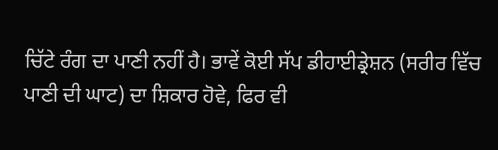ਚਿੱਟੇ ਰੰਗ ਦਾ ਪਾਣੀ ਨਹੀਂ ਹੈ। ਭਾਵੇਂ ਕੋਈ ਸੱਪ ਡੀਹਾਈਡ੍ਰੇਸ਼ਨ (ਸਰੀਰ ਵਿੱਚ ਪਾਣੀ ਦੀ ਘਾਟ) ਦਾ ਸ਼ਿਕਾਰ ਹੋਵੇ, ਫਿਰ ਵੀ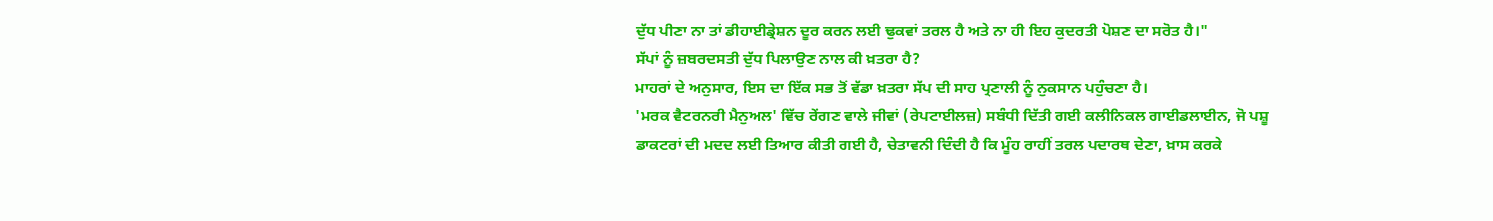ਦੁੱਧ ਪੀਣਾ ਨਾ ਤਾਂ ਡੀਹਾਈਡ੍ਰੇਸ਼ਨ ਦੂਰ ਕਰਨ ਲਈ ਢੁਕਵਾਂ ਤਰਲ ਹੈ ਅਤੇ ਨਾ ਹੀ ਇਹ ਕੁਦਰਤੀ ਪੋਸ਼ਣ ਦਾ ਸਰੋਤ ਹੈ।"
ਸੱਪਾਂ ਨੂੰ ਜ਼ਬਰਦਸਤੀ ਦੁੱਧ ਪਿਲਾਉਣ ਨਾਲ ਕੀ ਖ਼ਤਰਾ ਹੈ?
ਮਾਹਰਾਂ ਦੇ ਅਨੁਸਾਰ, ਇਸ ਦਾ ਇੱਕ ਸਭ ਤੋਂ ਵੱਡਾ ਖ਼ਤਰਾ ਸੱਪ ਦੀ ਸਾਹ ਪ੍ਰਣਾਲੀ ਨੂੰ ਨੁਕਸਾਨ ਪਹੁੰਚਣਾ ਹੈ।
'ਮਰਕ ਵੈਟਰਨਰੀ ਮੈਨੁਅਲ' ਵਿੱਚ ਰੇਂਗਣ ਵਾਲੇ ਜੀਵਾਂ (ਰੇਪਟਾਈਲਜ਼) ਸਬੰਧੀ ਦਿੱਤੀ ਗਈ ਕਲੀਨਿਕਲ ਗਾਈਡਲਾਈਨ, ਜੋ ਪਸ਼ੂ ਡਾਕਟਰਾਂ ਦੀ ਮਦਦ ਲਈ ਤਿਆਰ ਕੀਤੀ ਗਈ ਹੈ, ਚੇਤਾਵਨੀ ਦਿੰਦੀ ਹੈ ਕਿ ਮੂੰਹ ਰਾਹੀਂ ਤਰਲ ਪਦਾਰਥ ਦੇਣਾ, ਖ਼ਾਸ ਕਰਕੇ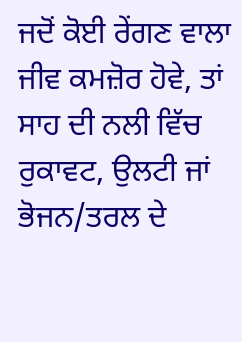ਜਦੋਂ ਕੋਈ ਰੇਂਗਣ ਵਾਲਾ ਜੀਵ ਕਮਜ਼ੋਰ ਹੋਵੇ, ਤਾਂ ਸਾਹ ਦੀ ਨਲੀ ਵਿੱਚ ਰੁਕਾਵਟ, ਉਲਟੀ ਜਾਂ ਭੋਜਨ/ਤਰਲ ਦੇ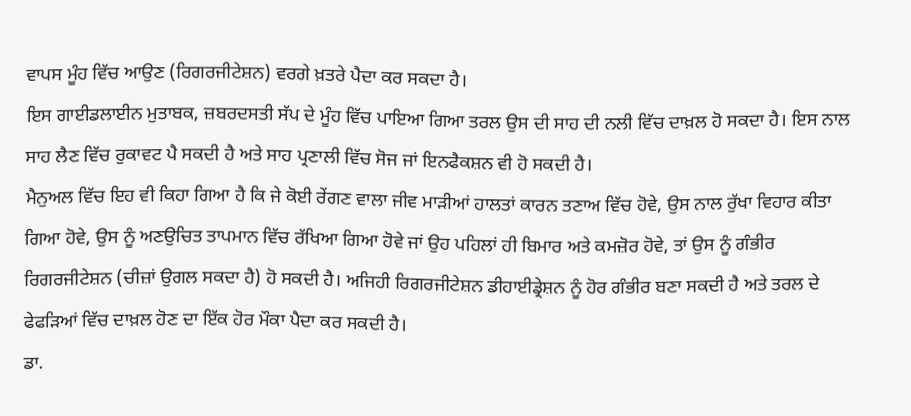ਵਾਪਸ ਮੂੰਹ ਵਿੱਚ ਆਉਣ (ਰਿਗਰਜੀਟੇਸ਼ਨ) ਵਰਗੇ ਖ਼ਤਰੇ ਪੈਦਾ ਕਰ ਸਕਦਾ ਹੈ।
ਇਸ ਗਾਈਡਲਾਈਨ ਮੁਤਾਬਕ, ਜ਼ਬਰਦਸਤੀ ਸੱਪ ਦੇ ਮੂੰਹ ਵਿੱਚ ਪਾਇਆ ਗਿਆ ਤਰਲ ਉਸ ਦੀ ਸਾਹ ਦੀ ਨਲੀ ਵਿੱਚ ਦਾਖ਼ਲ ਹੋ ਸਕਦਾ ਹੈ। ਇਸ ਨਾਲ ਸਾਹ ਲੈਣ ਵਿੱਚ ਰੁਕਾਵਟ ਪੈ ਸਕਦੀ ਹੈ ਅਤੇ ਸਾਹ ਪ੍ਰਣਾਲੀ ਵਿੱਚ ਸੋਜ ਜਾਂ ਇਨਫੈਕਸ਼ਨ ਵੀ ਹੋ ਸਕਦੀ ਹੈ।
ਮੈਨੁਅਲ ਵਿੱਚ ਇਹ ਵੀ ਕਿਹਾ ਗਿਆ ਹੈ ਕਿ ਜੇ ਕੋਈ ਰੇਂਗਣ ਵਾਲਾ ਜੀਵ ਮਾੜੀਆਂ ਹਾਲਤਾਂ ਕਾਰਨ ਤਣਾਅ ਵਿੱਚ ਹੋਵੇ, ਉਸ ਨਾਲ ਰੁੱਖਾ ਵਿਹਾਰ ਕੀਤਾ ਗਿਆ ਹੋਵੇ, ਉਸ ਨੂੰ ਅਣਉਚਿਤ ਤਾਪਮਾਨ ਵਿੱਚ ਰੱਖਿਆ ਗਿਆ ਹੋਵੇ ਜਾਂ ਉਹ ਪਹਿਲਾਂ ਹੀ ਬਿਮਾਰ ਅਤੇ ਕਮਜ਼ੋਰ ਹੋਵੇ, ਤਾਂ ਉਸ ਨੂੰ ਗੰਭੀਰ ਰਿਗਰਜੀਟੇਸ਼ਨ (ਚੀਜ਼ਾਂ ਉਗਲ ਸਕਦਾ ਹੈ) ਹੋ ਸਕਦੀ ਹੈ। ਅਜਿਹੀ ਰਿਗਰਜੀਟੇਸ਼ਨ ਡੀਹਾਈਡ੍ਰੇਸ਼ਨ ਨੂੰ ਹੋਰ ਗੰਭੀਰ ਬਣਾ ਸਕਦੀ ਹੈ ਅਤੇ ਤਰਲ ਦੇ ਫੇਫੜਿਆਂ ਵਿੱਚ ਦਾਖ਼ਲ ਹੋਣ ਦਾ ਇੱਕ ਹੋਰ ਮੌਕਾ ਪੈਦਾ ਕਰ ਸਕਦੀ ਹੈ।
ਡਾ.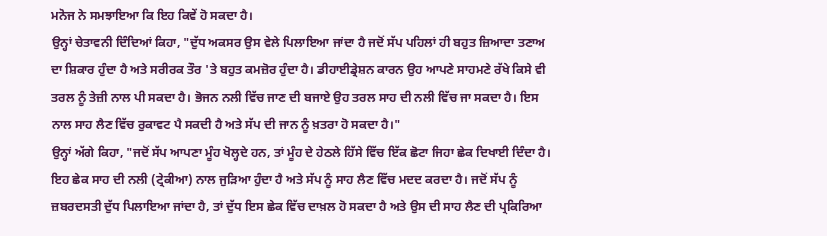ਮਨੋਜ ਨੇ ਸਮਝਾਇਆ ਕਿ ਇਹ ਕਿਵੇਂ ਹੋ ਸਕਦਾ ਹੈ।
ਉਨ੍ਹਾਂ ਚੇਤਾਵਨੀ ਦਿੰਦਿਆਂ ਕਿਹਾ, "ਦੁੱਧ ਅਕਸਰ ਉਸ ਵੇਲੇ ਪਿਲਾਇਆ ਜਾਂਦਾ ਹੈ ਜਦੋਂ ਸੱਪ ਪਹਿਲਾਂ ਹੀ ਬਹੁਤ ਜ਼ਿਆਦਾ ਤਣਾਅ ਦਾ ਸ਼ਿਕਾਰ ਹੁੰਦਾ ਹੈ ਅਤੇ ਸਰੀਰਕ ਤੌਰ 'ਤੇ ਬਹੁਤ ਕਮਜ਼ੋਰ ਹੁੰਦਾ ਹੈ। ਡੀਹਾਈਡ੍ਰੇਸ਼ਨ ਕਾਰਨ ਉਹ ਆਪਣੇ ਸਾਹਮਣੇ ਰੱਖੇ ਕਿਸੇ ਵੀ ਤਰਲ ਨੂੰ ਤੇਜ਼ੀ ਨਾਲ ਪੀ ਸਕਦਾ ਹੈ। ਭੋਜਨ ਨਲੀ ਵਿੱਚ ਜਾਣ ਦੀ ਬਜਾਏ ਉਹ ਤਰਲ ਸਾਹ ਦੀ ਨਲੀ ਵਿੱਚ ਜਾ ਸਕਦਾ ਹੈ। ਇਸ ਨਾਲ ਸਾਹ ਲੈਣ ਵਿੱਚ ਰੁਕਾਵਟ ਪੈ ਸਕਦੀ ਹੈ ਅਤੇ ਸੱਪ ਦੀ ਜਾਨ ਨੂੰ ਖ਼ਤਰਾ ਹੋ ਸਕਦਾ ਹੈ।"
ਉਨ੍ਹਾਂ ਅੱਗੇ ਕਿਹਾ, "ਜਦੋਂ ਸੱਪ ਆਪਣਾ ਮੂੰਹ ਖੋਲ੍ਹਦੇ ਹਨ, ਤਾਂ ਮੂੰਹ ਦੇ ਹੇਠਲੇ ਹਿੱਸੇ ਵਿੱਚ ਇੱਕ ਛੋਟਾ ਜਿਹਾ ਛੇਕ ਦਿਖਾਈ ਦਿੰਦਾ ਹੈ। ਇਹ ਛੇਕ ਸਾਹ ਦੀ ਨਲੀ (ਟ੍ਰੇਕੀਆ) ਨਾਲ ਜੁੜਿਆ ਹੁੰਦਾ ਹੈ ਅਤੇ ਸੱਪ ਨੂੰ ਸਾਹ ਲੈਣ ਵਿੱਚ ਮਦਦ ਕਰਦਾ ਹੈ। ਜਦੋਂ ਸੱਪ ਨੂੰ ਜ਼ਬਰਦਸਤੀ ਦੁੱਧ ਪਿਲਾਇਆ ਜਾਂਦਾ ਹੈ, ਤਾਂ ਦੁੱਧ ਇਸ ਛੇਕ ਵਿੱਚ ਦਾਖ਼ਲ ਹੋ ਸਕਦਾ ਹੈ ਅਤੇ ਉਸ ਦੀ ਸਾਹ ਲੈਣ ਦੀ ਪ੍ਰਕਿਰਿਆ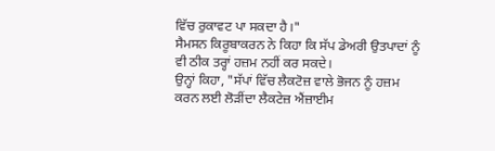ਵਿੱਚ ਰੁਕਾਵਟ ਪਾ ਸਕਦਾ ਹੈ।"
ਸੈਮਸਨ ਕਿਰੂਬਾਕਰਨ ਨੇ ਕਿਹਾ ਕਿ ਸੱਪ ਡੇਅਰੀ ਉਤਪਾਦਾਂ ਨੂੰ ਵੀ ਠੀਕ ਤਰ੍ਹਾਂ ਹਜ਼ਮ ਨਹੀਂ ਕਰ ਸਕਦੇ।
ਉਨ੍ਹਾਂ ਕਿਹਾ, "ਸੱਪਾਂ ਵਿੱਚ ਲੈਕਟੋਜ਼ ਵਾਲੇ ਭੋਜਨ ਨੂੰ ਹਜ਼ਮ ਕਰਨ ਲਈ ਲੋੜੀਂਦਾ ਲੈਕਟੇਜ਼ ਐਂਜ਼ਾਈਮ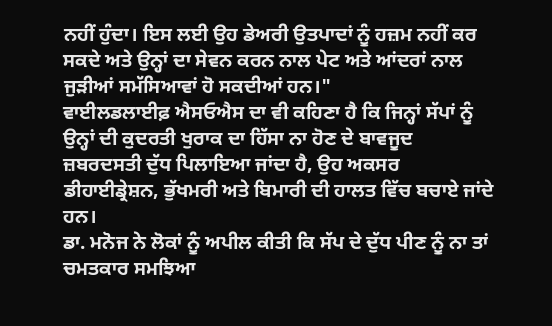ਨਹੀਂ ਹੁੰਦਾ। ਇਸ ਲਈ ਉਹ ਡੇਅਰੀ ਉਤਪਾਦਾਂ ਨੂੰ ਹਜ਼ਮ ਨਹੀਂ ਕਰ ਸਕਦੇ ਅਤੇ ਉਨ੍ਹਾਂ ਦਾ ਸੇਵਨ ਕਰਨ ਨਾਲ ਪੇਟ ਅਤੇ ਆਂਦਰਾਂ ਨਾਲ ਜੁੜੀਆਂ ਸਮੱਸਿਆਵਾਂ ਹੋ ਸਕਦੀਆਂ ਹਨ।"
ਵਾਈਲਡਲਾਈਫ਼ ਐਸਓਐਸ ਦਾ ਵੀ ਕਹਿਣਾ ਹੈ ਕਿ ਜਿਨ੍ਹਾਂ ਸੱਪਾਂ ਨੂੰ ਉਨ੍ਹਾਂ ਦੀ ਕੁਦਰਤੀ ਖੁਰਾਕ ਦਾ ਹਿੱਸਾ ਨਾ ਹੋਣ ਦੇ ਬਾਵਜੂਦ ਜ਼ਬਰਦਸਤੀ ਦੁੱਧ ਪਿਲਾਇਆ ਜਾਂਦਾ ਹੈ, ਉਹ ਅਕਸਰ ਡੀਹਾਈਡ੍ਰੇਸ਼ਨ, ਭੁੱਖਮਰੀ ਅਤੇ ਬਿਮਾਰੀ ਦੀ ਹਾਲਤ ਵਿੱਚ ਬਚਾਏ ਜਾਂਦੇ ਹਨ।
ਡਾ. ਮਨੋਜ ਨੇ ਲੋਕਾਂ ਨੂੰ ਅਪੀਲ ਕੀਤੀ ਕਿ ਸੱਪ ਦੇ ਦੁੱਧ ਪੀਣ ਨੂੰ ਨਾ ਤਾਂ ਚਮਤਕਾਰ ਸਮਝਿਆ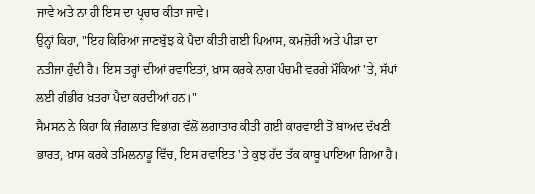ਜਾਵੇ ਅਤੇ ਨਾ ਹੀ ਇਸ ਦਾ ਪ੍ਰਚਾਰ ਕੀਤਾ ਜਾਵੇ।
ਉਨ੍ਹਾਂ ਕਿਹਾ, "ਇਹ ਕਿਰਿਆ ਜਾਣਬੁੱਝ ਕੇ ਪੈਦਾ ਕੀਤੀ ਗਈ ਪਿਆਸ, ਕਮਜ਼ੋਰੀ ਅਤੇ ਪੀੜਾ ਦਾ ਨਤੀਜਾ ਹੁੰਦੀ ਹੈ। ਇਸ ਤਰ੍ਹਾਂ ਦੀਆਂ ਰਵਾਇਤਾਂ, ਖ਼ਾਸ ਕਰਕੇ ਨਾਗ ਪੰਚਮੀ ਵਰਗੇ ਮੌਕਿਆਂ 'ਤੇ, ਸੱਪਾਂ ਲਈ ਗੰਭੀਰ ਖ਼ਤਰਾ ਪੈਦਾ ਕਰਦੀਆਂ ਹਨ।"
ਸੈਮਸਨ ਨੇ ਕਿਹਾ ਕਿ ਜੰਗਲਾਤ ਵਿਭਾਗ ਵੱਲੋਂ ਲਗਾਤਾਰ ਕੀਤੀ ਗਈ ਕਾਰਵਾਈ ਤੋਂ ਬਾਅਦ ਦੱਖਣੀ ਭਾਰਤ, ਖ਼ਾਸ ਕਰਕੇ ਤਮਿਲਨਾਡੂ ਵਿੱਚ, ਇਸ ਰਵਾਇਤ 'ਤੇ ਕੁਝ ਹੱਦ ਤੱਕ ਕਾਬੂ ਪਾਇਆ ਗਿਆ ਹੈ।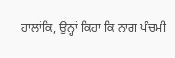ਹਾਲਾਂਕਿ, ਉਨ੍ਹਾਂ ਕਿਹਾ ਕਿ ਨਾਗ ਪੰਚਮੀ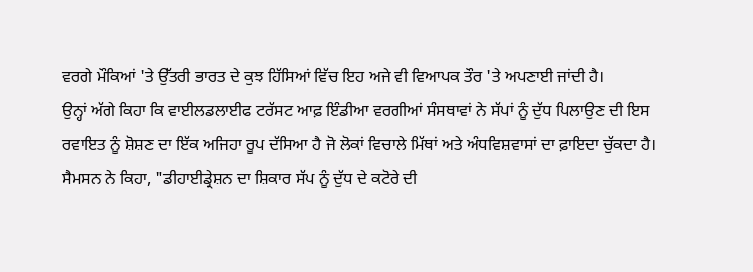ਵਰਗੇ ਮੌਕਿਆਂ 'ਤੇ ਉੱਤਰੀ ਭਾਰਤ ਦੇ ਕੁਝ ਹਿੱਸਿਆਂ ਵਿੱਚ ਇਹ ਅਜੇ ਵੀ ਵਿਆਪਕ ਤੌਰ 'ਤੇ ਅਪਣਾਈ ਜਾਂਦੀ ਹੈ।
ਉਨ੍ਹਾਂ ਅੱਗੇ ਕਿਹਾ ਕਿ ਵਾਈਲਡਲਾਈਫ ਟਰੱਸਟ ਆਫ਼ ਇੰਡੀਆ ਵਰਗੀਆਂ ਸੰਸਥਾਵਾਂ ਨੇ ਸੱਪਾਂ ਨੂੰ ਦੁੱਧ ਪਿਲਾਉਣ ਦੀ ਇਸ ਰਵਾਇਤ ਨੂੰ ਸ਼ੋਸ਼ਣ ਦਾ ਇੱਕ ਅਜਿਹਾ ਰੂਪ ਦੱਸਿਆ ਹੈ ਜੋ ਲੋਕਾਂ ਵਿਚਾਲੇ ਮਿੱਥਾਂ ਅਤੇ ਅੰਧਵਿਸ਼ਵਾਸਾਂ ਦਾ ਫ਼ਾਇਦਾ ਚੁੱਕਦਾ ਹੈ।
ਸੈਮਸਨ ਨੇ ਕਿਹਾ, "ਡੀਹਾਈਡ੍ਰੇਸ਼ਨ ਦਾ ਸ਼ਿਕਾਰ ਸੱਪ ਨੂੰ ਦੁੱਧ ਦੇ ਕਟੋਰੇ ਦੀ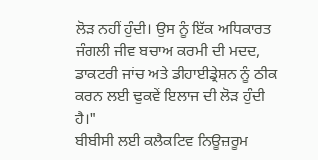ਲੋੜ ਨਹੀਂ ਹੁੰਦੀ। ਉਸ ਨੂੰ ਇੱਕ ਅਧਿਕਾਰਤ ਜੰਗਲੀ ਜੀਵ ਬਚਾਅ ਕਰਮੀ ਦੀ ਮਦਦ, ਡਾਕਟਰੀ ਜਾਂਚ ਅਤੇ ਡੀਹਾਈਡ੍ਰੇਸ਼ਨ ਨੂੰ ਠੀਕ ਕਰਨ ਲਈ ਢੁਕਵੇਂ ਇਲਾਜ ਦੀ ਲੋੜ ਹੁੰਦੀ ਹੈ।"
ਬੀਬੀਸੀ ਲਈ ਕਲੈਕਟਿਵ ਨਿਊਜ਼ਰੂਮ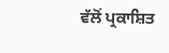ਵੱਲੋਂ ਪ੍ਰਕਾਸ਼ਿਤ